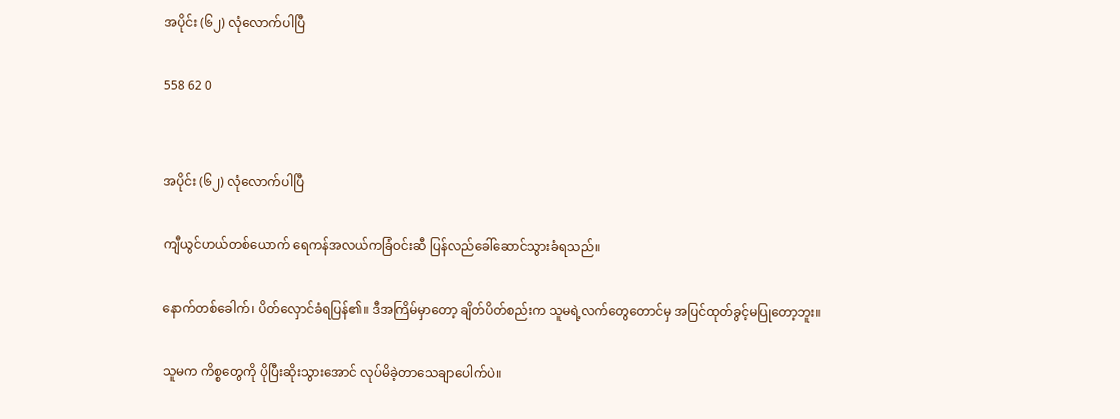အပိုင်း (၆၂) လုံလောက်ပါပြီ

558 62 0


အပိုင်း (၆၂) လုံလောက်ပါပြီ

ကျီယွင်ဟယ်တစ်ယောက် ရေကန်အလယ်ကခြံဝင်းဆီ ပြန်လည်ခေါ်ဆောင်သွားခံရသည်။

နောက်တစ်ခေါက်၊ ပိတ်လှောင်ခံရပြန်၏။ ဒီအကြိမ်မှာတော့ ချိတ်ပိတ်စည်းက သူမရဲ့လက်တွေတောင်မှ အပြင်ထုတ်ခွင့်မပြုတော့ဘူး။

သူမက ကိစ္စတွေကို ပိုပြီးဆိုးသွားအောင် လုပ်မိခဲ့တာသေချာပေါက်ပဲ။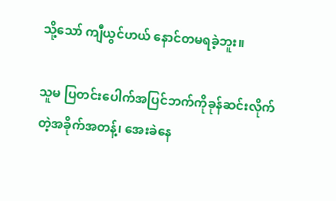သို့သော် ကျီယွင်ဟယ် နောင်တမရခဲ့ဘူး။

သူမ ပြတင်းပေါက်အပြင်ဘက်ကိုခုန်ဆင်းလိုက်တဲ့အခိုက်အတန့်၊ အေးခဲနေ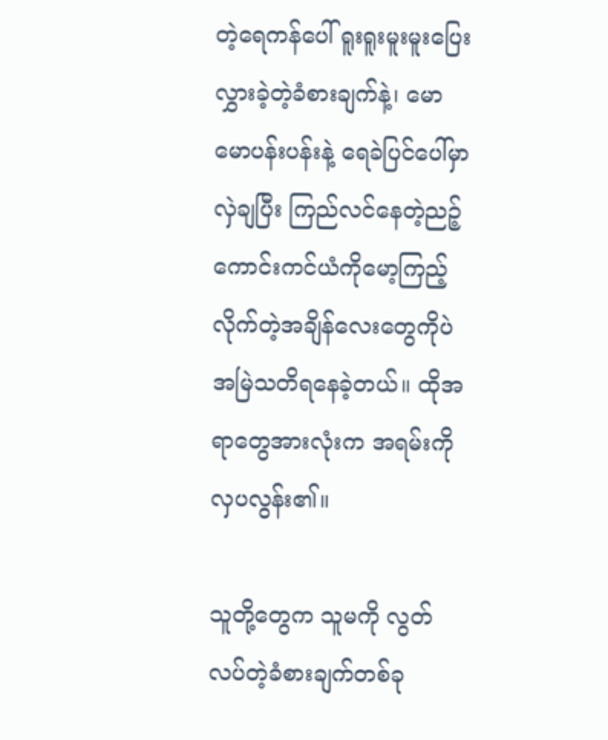တဲ့ရေကန်ပေါ် ရူးရူးမူးမူးပြေးလွှားခဲ့တဲ့ခံစားချက်နဲ့၊ မောမောပန်းပန်းနဲ့ ရေခဲပြင်ပေါ်မှာလှဲချပြီး ကြည်လင်နေတဲ့ညဉ့်ကောင်းကင်ယံကိုမော့ကြည့်လိုက်တဲ့အချိန်လေးတွေကိုပဲ အမြဲသတိရနေခဲ့တယ်။ ထိုအရာတွေအားလုံးက အရမ်းကိုလှပလွန်း၏။

သူတို့တွေက သူမကို လွတ်လပ်တဲ့ခံစားချက်တစ်ခု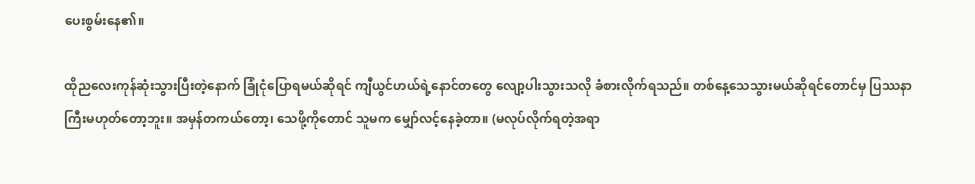ပေးစွမ်းနေ၏။

ထိုညလေးကုန်ဆုံးသွားပြီးတဲ့နောက် ခြုံငုံပြောရမယ်ဆိုရင် ကျီယွင်ဟယ်ရဲ့နောင်တတွေ လျော့ပါးသွားသလို ခံစားလိုက်ရသည်။ တစ်နေ့သေသွားမယ်ဆိုရင်တောင်မှ ပြဿနာကြီးမဟုတ်တော့ဘူး။ အမှန်တကယ်တော့၊ သေဖို့ကိုတောင် သူမက မျှော်လင့်နေခဲ့တာ။ (မလုပ်လိုက်ရတဲ့အရာ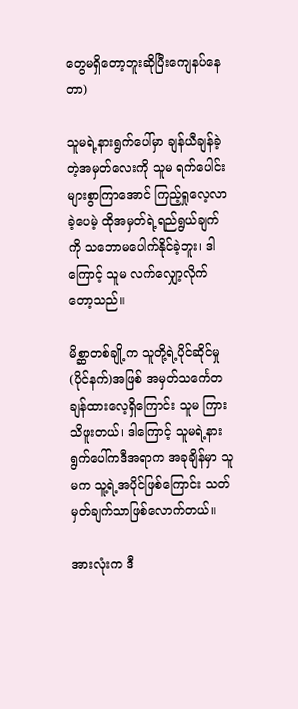တွေမရှိတော့ဘူးဆိုပြီးကျေနပ်နေတာ)

သူမရဲ့နားရွက်ပေါ်မှာ ချန်ယီချန်ခဲ့တဲ့အမှတ်လေးကို သူမ ရက်ပေါင်းများစွာကြာအောင် ကြည့်ရှုလေ့လာခဲ့ပေမဲ့ ထိုအမှတ်ရဲ့ရည်ရွယ်ချက်ကို သဘောမပေါက်နိုင်ခဲ့ဘူး၊ ဒါကြောင့် သူမ လက်လျှော့လိုက်တော့သည်။

မိစ္ဆာတစ်ချို့က သူတို့ရဲ့ပိုင်ဆိုင်မှု(ပိုင်နက်)အဖြစ် အမှတ်သင်္ကေတချန်ထားလေ့ရှိကြောင်း သူမ ကြားသိဖူးတယ်၊ ဒါကြောင့် သူမရဲ့နားရွက်ပေါ်ကဒီအရာက အခုချိန်မှာ သူမက သူ့ရဲ့အပိုင်ဖြစ်ကြောင်း သတ်မှတ်ချက်သာဖြစ်လောက်တယ်။

အားလုံးက ဒီ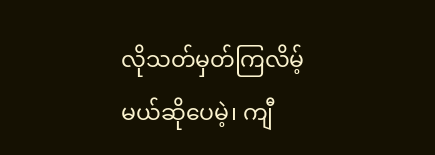လိုသတ်မှတ်ကြလိမ့်မယ်ဆိုပေမဲ့၊ ကျီ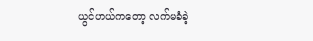ယွင်ဟယ်ကတော့ လက်မခံခဲ့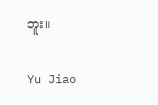ဘူး။

Yu Jiao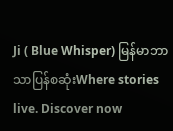Ji ( Blue Whisper) မြန်မာဘာသာပြန်စဆုံးWhere stories live. Discover now